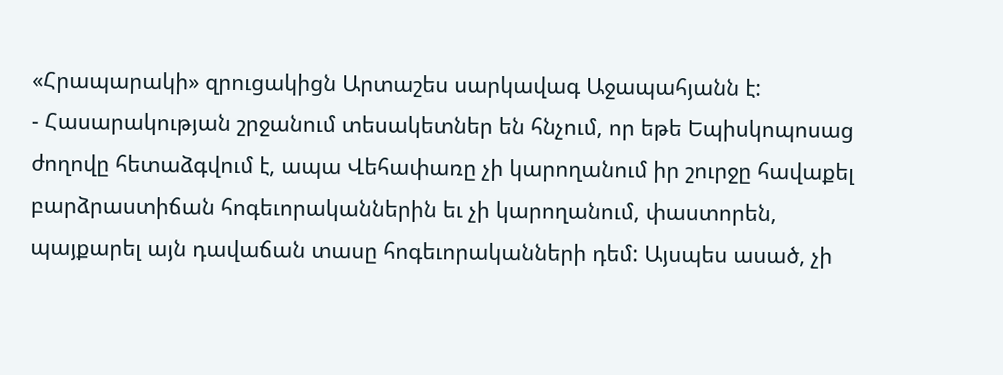«Հրապարակի» զրուցակիցն Արտաշես սարկավագ Աջապահյանն է:
- Հասարակության շրջանում տեսակետներ են հնչում, որ եթե Եպիսկոպոսաց ժողովը հետաձգվում է, ապա Վեհափառը չի կարողանում իր շուրջը հավաքել բարձրաստիճան հոգեւորականներին եւ չի կարողանում, փաստորեն, պայքարել այն դավաճան տասը հոգեւորականների դեմ: Այսպես ասած, չի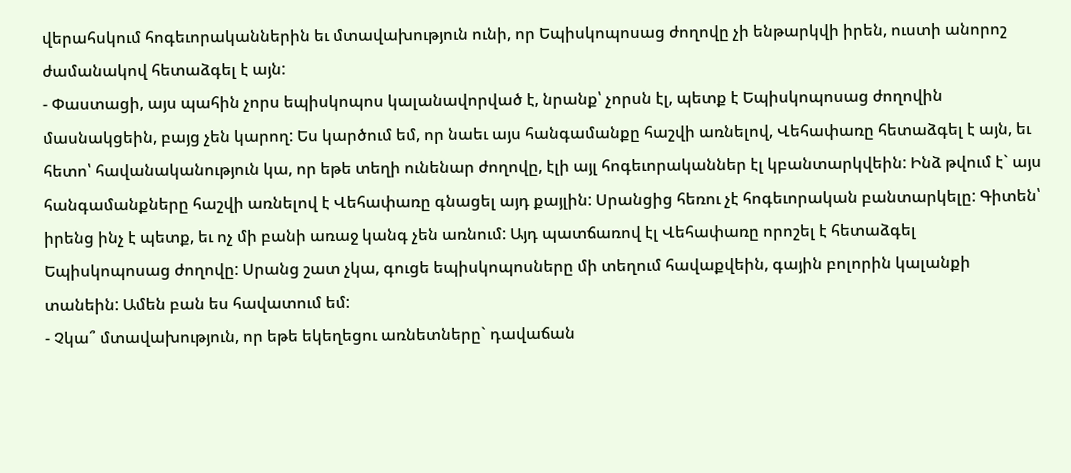վերահսկում հոգեւորականներին եւ մտավախություն ունի, որ Եպիսկոպոսաց ժողովը չի ենթարկվի իրեն, ուստի անորոշ ժամանակով հետաձգել է այն:
- Փաստացի, այս պահին չորս եպիսկոպոս կալանավորված է, նրանք՝ չորսն էլ, պետք է Եպիսկոպոսաց ժողովին մասնակցեին, բայց չեն կարող: Ես կարծում եմ, որ նաեւ այս հանգամանքը հաշվի առնելով, Վեհափառը հետաձգել է այն, եւ հետո՝ հավանականություն կա, որ եթե տեղի ունենար ժողովը, էլի այլ հոգեւորականներ էլ կբանտարկվեին: Ինձ թվում է` այս հանգամանքները հաշվի առնելով է Վեհափառը գնացել այդ քայլին: Սրանցից հեռու չէ հոգեւորական բանտարկելը: Գիտեն՝ իրենց ինչ է պետք, եւ ոչ մի բանի առաջ կանգ չեն առնում: Այդ պատճառով էլ Վեհափառը որոշել է հետաձգել Եպիսկոպոսաց ժողովը: Սրանց շատ չկա, գուցե եպիսկոպոսները մի տեղում հավաքվեին, գային բոլորին կալանքի տանեին: Ամեն բան ես հավատում եմ:
- Չկա՞ մտավախություն, որ եթե եկեղեցու առնետները` դավաճան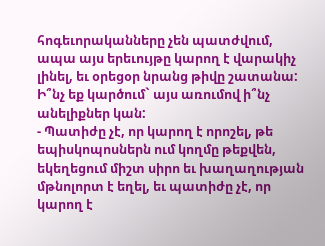հոգեւորականները չեն պատժվում, ապա այս երեւույթը կարող է վարակիչ լինել, եւ օրեցօր նրանց թիվը շատանա: Ի՞նչ եք կարծում` այս առումով ի՞նչ անելիքներ կան:
- Պատիժը չէ, որ կարող է որոշել, թե եպիսկոպոսներն ում կողմը թեքվեն, եկեղեցում միշտ սիրո եւ խաղաղության մթնոլորտ է եղել, եւ պատիժը չէ, որ կարող է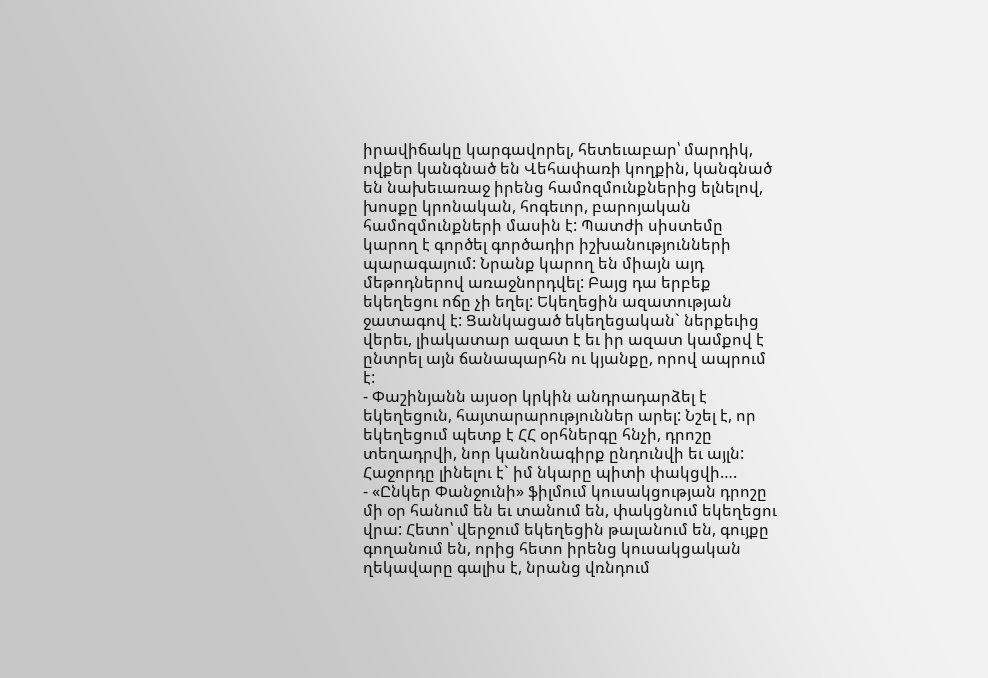իրավիճակը կարգավորել, հետեւաբար՝ մարդիկ, ովքեր կանգնած են Վեհափառի կողքին, կանգնած են նախեւառաջ իրենց համոզմունքներից ելնելով, խոսքը կրոնական, հոգեւոր, բարոյական համոզմունքների մասին է: Պատժի սիստեմը կարող է գործել գործադիր իշխանությունների պարագայում: Նրանք կարող են միայն այդ մեթոդներով առաջնորդվել: Բայց դա երբեք եկեղեցու ոճը չի եղել: Եկեղեցին ազատության ջատագով է: Ցանկացած եկեղեցական` ներքեւից վերեւ, լիակատար ազատ է եւ իր ազատ կամքով է ընտրել այն ճանապարհն ու կյանքը, որով ապրում է:
- Փաշինյանն այսօր կրկին անդրադարձել է եկեղեցուն, հայտարարություններ արել: Նշել է, որ եկեղեցում պետք է ՀՀ օրհներգը հնչի, դրոշը տեղադրվի, նոր կանոնագիրք ընդունվի եւ այլն: Հաջորդը լինելու է` իմ նկարը պիտի փակցվի….
- «Ընկեր Փանջունի» ֆիլմում կուսակցության դրոշը մի օր հանում են եւ տանում են, փակցնում եկեղեցու վրա: Հետո՝ վերջում եկեղեցին թալանում են, գույքը գողանում են, որից հետո իրենց կուսակցական ղեկավարը գալիս է, նրանց վռնդում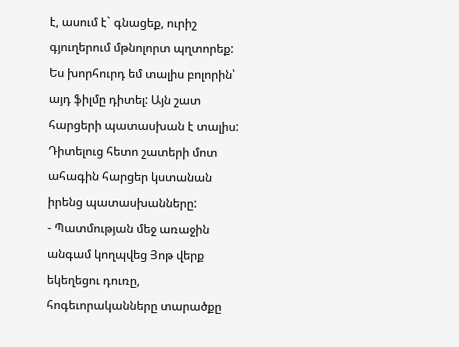է, ասում է` գնացեք, ուրիշ գյուղերում մթնոլորտ պղտորեք: Ես խորհուրդ եմ տալիս բոլորին՝ այդ ֆիլմը դիտել: Այն շատ հարցերի պատասխան է տալիս: Դիտելուց հետո շատերի մոտ ահագին հարցեր կստանան իրենց պատասխանները:
- Պատմության մեջ առաջին անգամ կողպվեց Յոթ վերք եկեղեցու դուռը, հոգեւորականները տարածքը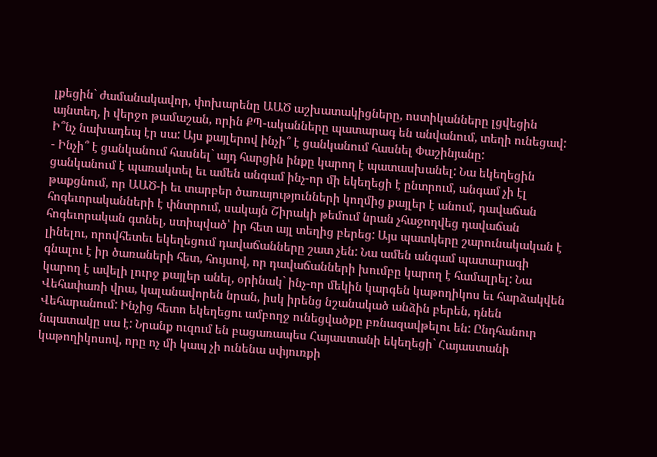լքեցին` ժամանակավոր, փոխարենը ԱԱԾ աշխատակիցները, ոստիկանները լցվեցին այնտեղ, ի վերջո թամաշան, որին ՔՊ-ականները պատարագ են անվանում, տեղի ունեցավ: Ի՞նչ նախադեպ էր սա: Այս քայլերով ինչի՞ է ցանկանում հասնել Փաշինյանը:
- Ինչի՞ է ցանկանում հասնել` այդ հարցին ինքը կարող է պատասխանել: Նա եկեղեցին ցանկանում է պառակտել եւ ամեն անգամ ինչ-որ մի եկեղեցի է ընտրում, անգամ չի էլ թաքցնում, որ ԱԱԾ-ի եւ տարբեր ծառայությունների կողմից քայլեր է անում, դավաճան հոգեւորականների է փնտրում, սակայն Շիրակի թեմում նրան չհաջողվեց դավաճան հոգեւորական գտնել, ստիպված՝ իր հետ այլ տեղից բերեց: Այս պատկերը շարունակական է լինելու, որովհետեւ եկեղեցում դավաճանները շատ չեն: Նա ամեն անգամ պատարագի գնալու է իր ծառաների հետ, հույսով, որ դավաճանների խումբը կարող է համալրել: Նա կարող է ավելի լուրջ քայլեր անել, օրինակ` ինչ-որ մեկին կարգեն կաթողիկոս եւ հարձակվեն Վեհափառի վրա, կալանավորեն նրան, իսկ իրենց նշանակած անձին բերեն, դնեն Վեհարանում: Ինչից հետո եկեղեցու ամբողջ ունեցվածքը բռնազավթելու են: Ընդհանուր նպատակը սա է: Նրանք ուզում են բացառապես Հայաստանի եկեղեցի` Հայաստանի կաթողիկոսով, որը ոչ մի կապ չի ունենա սփյուռքի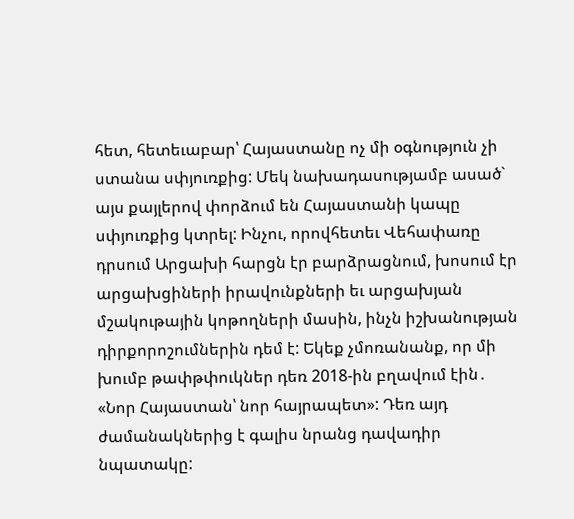հետ, հետեւաբար՝ Հայաստանը ոչ մի օգնություն չի ստանա սփյուռքից: Մեկ նախադասությամբ ասած` այս քայլերով փորձում են Հայաստանի կապը սփյուռքից կտրել: Ինչու, որովհետեւ Վեհափառը դրսում Արցախի հարցն էր բարձրացնում, խոսում էր արցախցիների իրավունքների եւ արցախյան մշակութային կոթողների մասին, ինչն իշխանության դիրքորոշումներին դեմ է: Եկեք չմոռանանք, որ մի խումբ թափթփուկներ դեռ 2018-ին բղավում էին․ «Նոր Հայաստան՝ նոր հայրապետ»: Դեռ այդ ժամանակներից է գալիս նրանց դավադիր նպատակը: